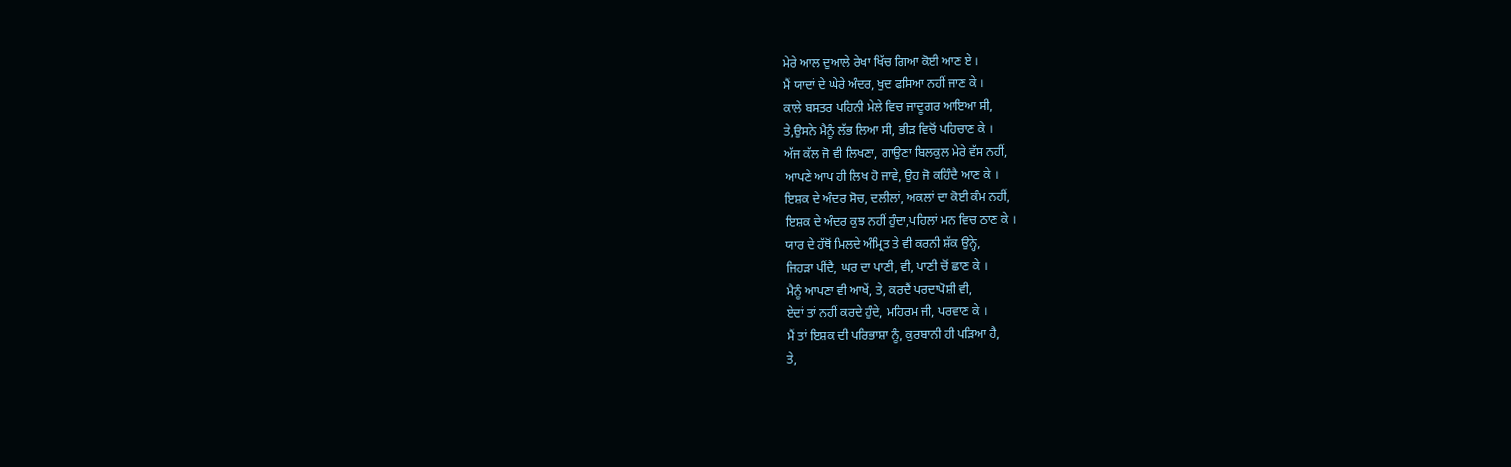ਮੇਰੇ ਆਲ ਦੁਆਲੇ ਰੇਖਾ ਖਿੱਚ ਗਿਆ ਕੋਈ ਆਣ ਏ ।
ਮੈਂ ਯਾਦਾਂ ਦੇ ਘੇਰੇ ਅੰਦਰ, ਖੁਦ ਫਸਿਆ ਨਹੀਂ ਜਾਣ ਕੇ ।
ਕਾਲੇ ਬਸਤਰ ਪਹਿਨੀ ਮੇਲੇ ਵਿਚ ਜਾਦੂਗਰ ਆਇਆ ਸੀ,
ਤੇ,ਉਸਨੇ ਮੈਨੂੰ ਲੱਭ ਲਿਆ ਸੀ, ਭੀੜ ਵਿਚੋਂ ਪਹਿਚਾਣ ਕੇ ।
ਅੱਜ ਕੱਲ ਜੋ ਵੀ ਲਿਖਣਾ, ਗਾਉਣਾ ਬਿਲਕੁਲ ਮੇਰੇ ਵੱਸ ਨਹੀਂ,
ਆਪਣੇ ਆਪ ਹੀ ਲਿਖ ਹੋ ਜਾਵੇ, ਉਹ ਜੋ ਕਹਿੰਦੈ ਆਣ ਕੇ ।
ਇਸ਼ਕ ਦੇ ਅੰਦਰ ਸੋਚ, ਦਲੀਲਾਂ, ਅਕਲਾਂ ਦਾ ਕੋਈ ਕੰਮ ਨਹੀਂ,
ਇਸ਼ਕ ਦੇ ਅੰਦਰ ਕੁਝ ਨਹੀਂ ਹੁੰਦਾ,ਪਹਿਲਾਂ ਮਨ ਵਿਚ ਠਾਣ ਕੇ ।
ਯਾਰ ਦੇ ਹੱਥੋਂ ਮਿਲਦੇ ਅੰਮ੍ਰਿਤ ਤੇ ਵੀ ਕਰਨੀ ਸ਼ੱਕ ਉਨ੍ਹੇ,
ਜਿਹੜਾ ਪੀਂਦੈ, ਘਰ ਦਾ ਪਾਣੀ, ਵੀ, ਪਾਣੀ ਚੋਂ ਛਾਣ ਕੇ ।
ਮੈਨੂੰ ਆਪਣਾ ਵੀ ਆਖੇਂ, ਤੇ, ਕਰਦੈਂ ਪਰਦਾਪੋਸ਼ੀ ਵੀ,
ਏਦਾਂ ਤਾਂ ਨਹੀਂ ਕਰਦੇ ਹੁੰਦੇ, ਮਹਿਰਮ ਜੀ, ਪਰਵਾਣ ਕੇ ।
ਮੈਂ ਤਾਂ ਇਸ਼ਕ ਦੀ ਪਰਿਭਾਸ਼ਾ ਨੂੰ, ਕੁਰਬਾਨੀ ਹੀ ਪੜਿਆ ਹੈ,
ਤੇ,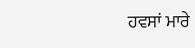ਹਵਸਾਂ ਮਾਰੇ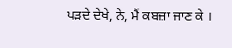ਪੜਦੇ ਦੇਖੇ, ਨੇ, ਮੈਂ ਕਬਜ਼ਾ ਜਾਣ ਕੇ ।